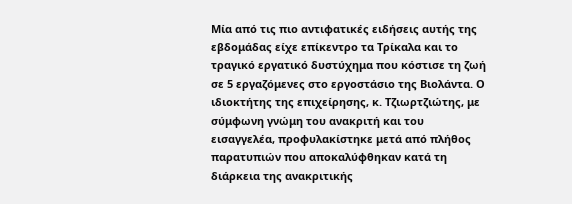Μία από τις πιο αντιφατικές ειδήσεις αυτής της εβδομάδας είχε επίκεντρο τα Τρίκαλα και το τραγικό εργατικό δυστύχημα που κόστισε τη ζωή σε 5 εργαζόμενες στο εργοστάσιο της Βιολάντα. Ο ιδιοκτήτης της επιχείρησης, κ. Τζιωρτζιώτης, με σύμφωνη γνώμη του ανακριτή και του εισαγγελέα, προφυλακίστηκε μετά από πλήθος παρατυπιών που αποκαλύφθηκαν κατά τη διάρκεια της ανακριτικής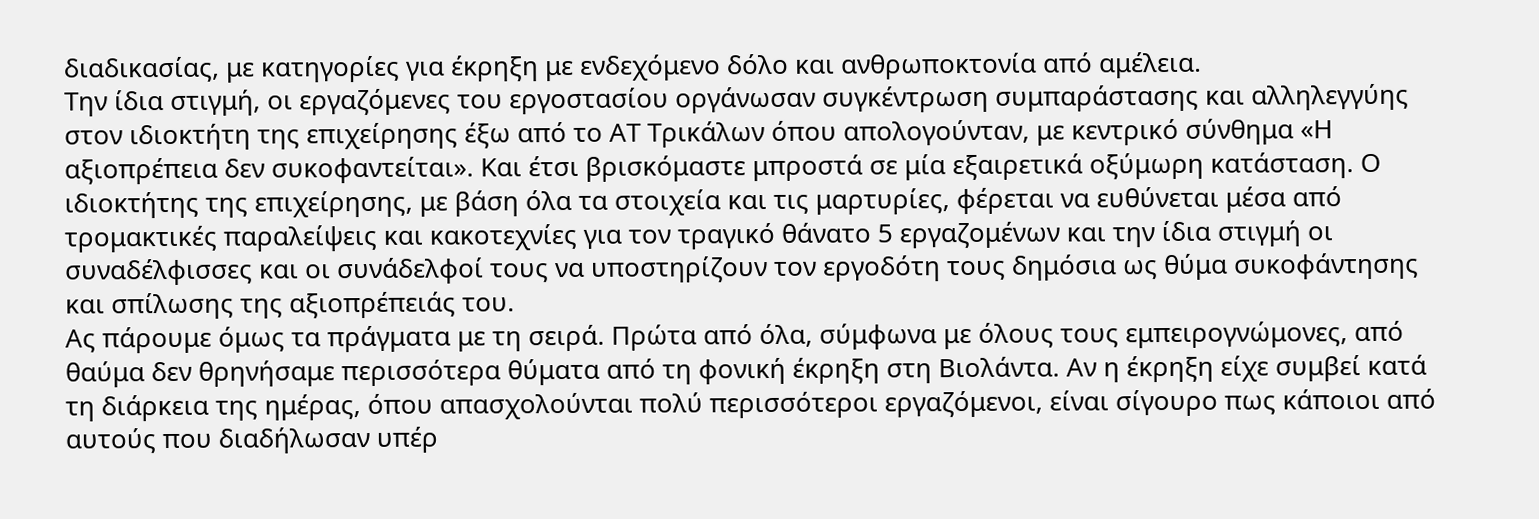διαδικασίας, με κατηγορίες για έκρηξη με ενδεχόμενο δόλο και ανθρωποκτονία από αμέλεια.
Την ίδια στιγμή, οι εργαζόμενες του εργοστασίου οργάνωσαν συγκέντρωση συμπαράστασης και αλληλεγγύης στον ιδιοκτήτη της επιχείρησης έξω από το ΑΤ Τρικάλων όπου απολογούνταν, με κεντρικό σύνθημα «Η αξιοπρέπεια δεν συκοφαντείται». Και έτσι βρισκόμαστε μπροστά σε μία εξαιρετικά οξύμωρη κατάσταση. Ο ιδιοκτήτης της επιχείρησης, με βάση όλα τα στοιχεία και τις μαρτυρίες, φέρεται να ευθύνεται μέσα από τρομακτικές παραλείψεις και κακοτεχνίες για τον τραγικό θάνατο 5 εργαζομένων και την ίδια στιγμή οι συναδέλφισσες και οι συνάδελφοί τους να υποστηρίζουν τον εργοδότη τους δημόσια ως θύμα συκοφάντησης και σπίλωσης της αξιοπρέπειάς του.
Ας πάρουμε όμως τα πράγματα με τη σειρά. Πρώτα από όλα, σύμφωνα με όλους τους εμπειρογνώμονες, από θαύμα δεν θρηνήσαμε περισσότερα θύματα από τη φονική έκρηξη στη Βιολάντα. Αν η έκρηξη είχε συμβεί κατά τη διάρκεια της ημέρας, όπου απασχολούνται πολύ περισσότεροι εργαζόμενοι, είναι σίγουρο πως κάποιοι από αυτούς που διαδήλωσαν υπέρ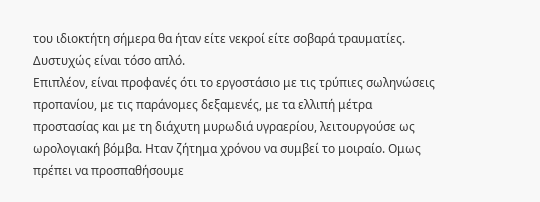του ιδιοκτήτη σήμερα θα ήταν είτε νεκροί είτε σοβαρά τραυματίες. Δυστυχώς είναι τόσο απλό.
Επιπλέον, είναι προφανές ότι το εργοστάσιο με τις τρύπιες σωληνώσεις προπανίου, με τις παράνομες δεξαμενές, με τα ελλιπή μέτρα προστασίας και με τη διάχυτη μυρωδιά υγραερίου, λειτουργούσε ως ωρολογιακή βόμβα. Ηταν ζήτημα χρόνου να συμβεί το μοιραίο. Ομως πρέπει να προσπαθήσουμε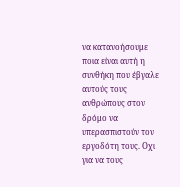να κατανοήσουμε ποια είναι αυτή η συνθήκη που έβγαλε αυτούς τους ανθρώπους στον δρόμο να υπερασπιστούν τον εργοδότη τους. Οχι για να τους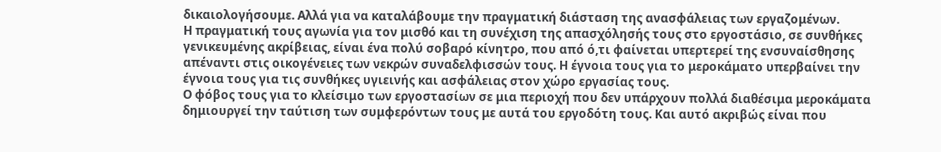δικαιολογήσουμε. Αλλά για να καταλάβουμε την πραγματική διάσταση της ανασφάλειας των εργαζομένων.
Η πραγματική τους αγωνία για τον μισθό και τη συνέχιση της απασχόλησής τους στο εργοστάσιο, σε συνθήκες γενικευμένης ακρίβειας, είναι ένα πολύ σοβαρό κίνητρο, που από ό,τι φαίνεται υπερτερεί της ενσυναίσθησης απέναντι στις οικογένειες των νεκρών συναδελφισσών τους. Η έγνοια τους για το μεροκάματο υπερβαίνει την έγνοια τους για τις συνθήκες υγιεινής και ασφάλειας στον χώρο εργασίας τους.
Ο φόβος τους για το κλείσιμο των εργοστασίων σε μια περιοχή που δεν υπάρχουν πολλά διαθέσιμα μεροκάματα δημιουργεί την ταύτιση των συμφερόντων τους με αυτά του εργοδότη τους. Και αυτό ακριβώς είναι που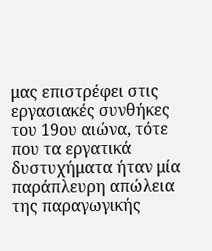μας επιστρέφει στις εργασιακές συνθήκες του 19ου αιώνα, τότε που τα εργατικά δυστυχήματα ήταν μία παράπλευρη απώλεια της παραγωγικής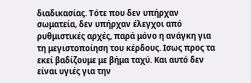διαδικασίας. Τότε που δεν υπήρχαν σωματεία, δεν υπήρχαν έλεγχοι από ρυθμιστικές αρχές, παρά μόνο η ανάγκη για τη μεγιστοποίηση του κέρδους. Ισως προς τα εκεί βαδίζουμε με βήμα ταχύ. Και αυτό δεν είναι υγιές για την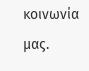κοινωνία μας.